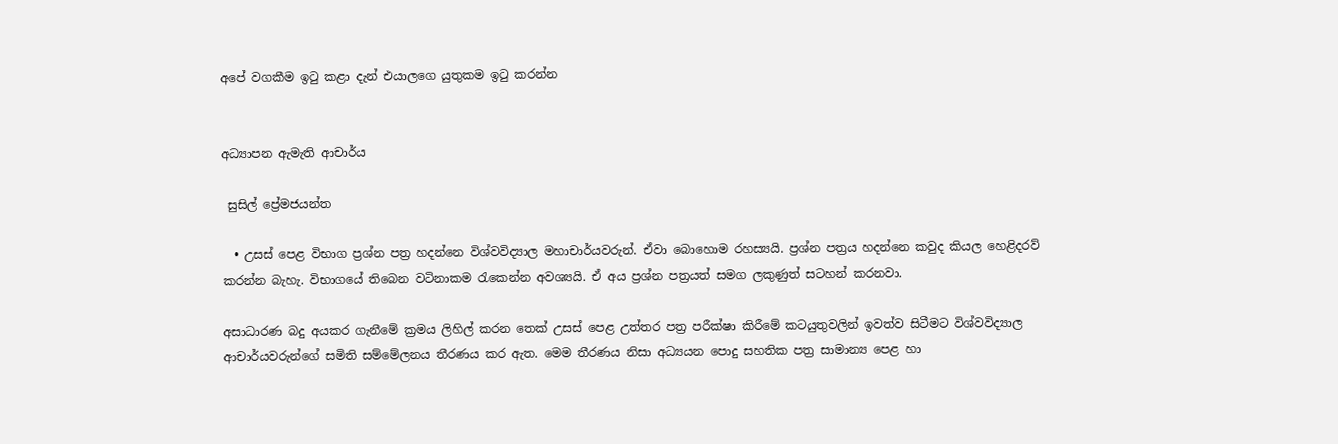අපේ වගකීම ඉටු කළා දැන් එයාලගෙ යුතුකම ඉටු කරන්න


අධ්‍යාපන ඇමැති ආචාර්ය

 සුසිල් ප්‍රේමජයන්ත

  • උසස් පෙළ විභාග ප්‍රශ්න පත්‍ර හදන්නෙ විශ්වවිද්‍යාල මහාචාර්යවරුන්. ඒවා බොහොම රහස්‍යයි. ප්‍රශ්න පත්‍රය හදන්නෙ කවුද කියල හෙළිදරව් කරන්න බැහැ. විභාගයේ තිබෙන වටිනාකම රැකෙන්න අවශ්‍යයි. ඒ අය ප්‍රශ්න පත්‍රයත් සමග ලකුණුත් සටහන් කරනවා.

අසාධාරණ බදු අයකර ගැනීමේ ක්‍රමය ලිහිල් කරන තෙක් උසස් පෙළ උත්තර පත්‍ර පරීක්ෂා කිරීමේ කටයුතුවලින් ඉවත්ව සිටීමට විශ්වවිද්‍යාල ආචාර්යවරුන්ගේ සමිති සම්මේලනය තීරණය කර ඇත. මෙම තීරණය නිසා අධ්‍යයන පොදු සහතික පත්‍ර සාමාන්‍ය පෙළ හා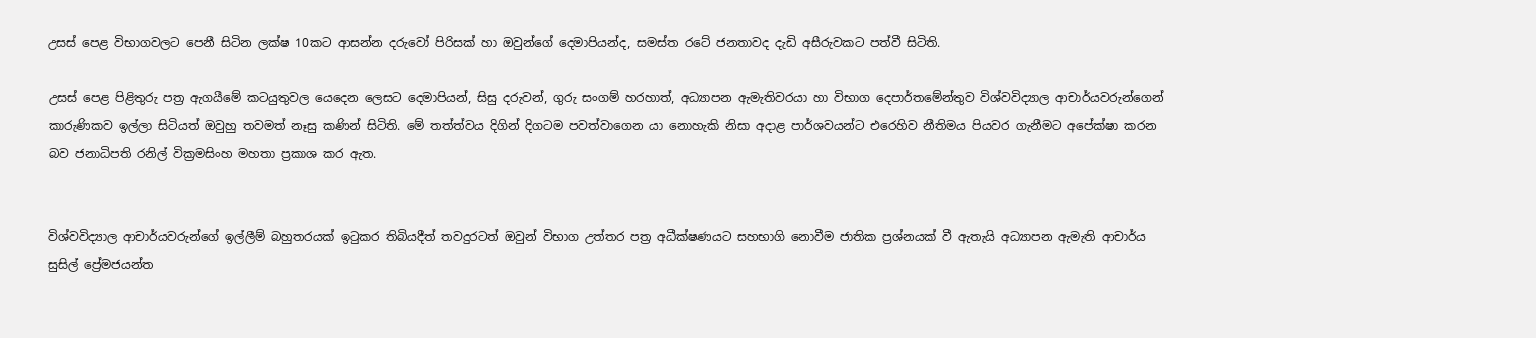උසස් පෙළ විභාගවලට පෙනී සිටින ලක්ෂ 10කට ආසන්න දරුවෝ පිරිසක් හා ඔවුන්ගේ දෙමාපියන්ද, සමස්ත රටේ ජනතාවද දැඩි අසීරුවකට පත්වී සිටිති.

උසස් පෙළ පිළිතුරු පත්‍ර ඇගයීමේ කටයුතුවල යෙදෙන ලෙසට දෙමාපියන්, සිසු දරුවන්, ගුරු සංගම් හරහාත්, අධ්‍යාපන ඇමැතිවරයා හා විභාග දෙපාර්තමේන්තුව විශ්වවිද්‍යාල ආචාර්යවරුන්ගෙන් කාරුණිකව ඉල්ලා සිටියත් ඔවුහු තවමත් නෑසු කණින් සිටිති. මේ තත්ත්වය දිගින් දිගටම පවත්වාගෙන යා නොහැකි නිසා අදාළ පාර්ශවයන්ට එරෙහිව නීතිමය පියවර ගැනීමට අපේක්ෂා කරන බව ජනාධිපති රනිල් වික්‍රමසිංහ මහතා ප්‍රකාශ කර ඇත.


විශ්වවිද්‍යාල ආචාර්යවරුන්ගේ ඉල්ලීම් බහුතරයක් ඉටුකර තිබියදීත් තවදුරටත් ඔවුන් විභාග උත්තර පත්‍ර අධීක්ෂණයට සහභාගි නොවීම ජාතික ප්‍රශ්නයක් වී ඇතැයි අධ්‍යාපන ඇමැති ආචාර්ය සුසිල් ප්‍රේමජයන්ත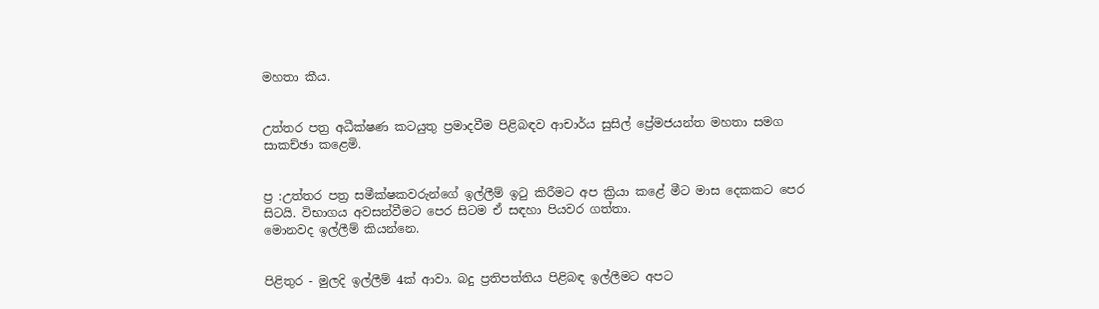මහතා කීය.


උත්තර පත්‍ර අධීක්ෂණ කටයුතු ප්‍රමාදවීම පිළිබඳව ආචාර්ය සුසිල් ප්‍රේමජයන්ත මහතා සමග සාකච්ඡා කළෙමි.


ප්‍ර :උත්තර පත්‍ර සමීක්ෂකවරුන්ගේ ඉල්ලීම් ඉටු කිරීමට අප ක්‍රියා කළේ මීට මාස දෙකකට පෙර සිටයි. විභාගය අවසන්වීමට පෙර සිටම ඒ සඳහා පියවර ගත්තා.
මොනවද ඉල්ලීම් කියන්නෙ.


පිළිතුර - මුලදි ඉල්ලීම් 4ක් ආවා. බදු ප්‍රතිපත්තිය පිළිබඳ ඉල්ලීමට අපට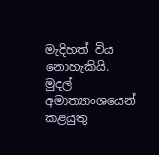මැදිහත් විය නොහැකියි. මුදල් අමාත්‍යාංශයෙන් කළයුතු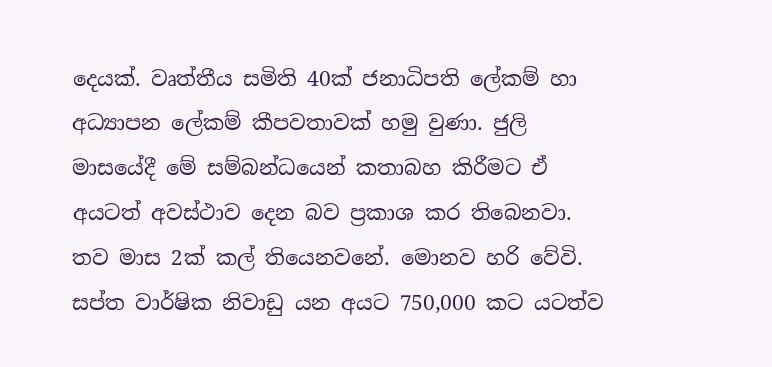දෙයක්. වෘත්තීය සමිති 40ක් ජනාධිපති ලේකම් හා අධ්‍යාපන ලේකම් කීපවතාවක් හමු වුණා. ජුලි මාසයේදී මේ සම්බන්ධයෙන් කතාබහ කිරීමට ඒ අයටත් අවස්ථාව දෙන බව ප්‍රකාශ කර තිබෙනවා. තව මාස 2ක් කල් තියෙනවනේ. මොනව හරි වේවි. සප්ත වාර්ෂික නිවාඩු යන අයට 750,000 කට යටත්ව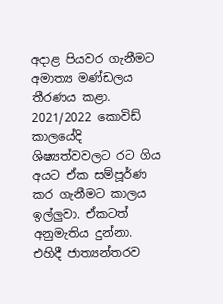අදාළ පියවර ගැනීමට අමාත්‍ය මණ්ඩලය තීරණය කළා. 2021/2022 කොවිඩ් කාලයේදි ශිෂ්‍යත්වවලට රට ගිය අයට ඒක සම්පූර්ණ කර ගැනීමට කාලය ඉල්ලුවා. ඒකටත් අනුමැතිය දුන්නා. එහිදී ජාත්‍යන්තරව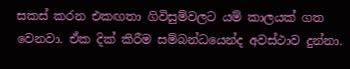සකස් කරන එකඟතා ගිවිසුම්වලට යම් කාලයක් ගත වෙනවා. ඒක දික් කිරීම සම්බන්ධයෙන්ද අවස්ථාව දුන්නා.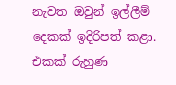නැවත ඔවුන් ඉල්ලීම් දෙකක් ඉදිරිපත් කළා. එකක් රුහුණ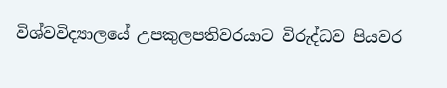විශ්වවිද්‍යාලයේ උපකුලපතිවරයාට විරුද්ධව පියවර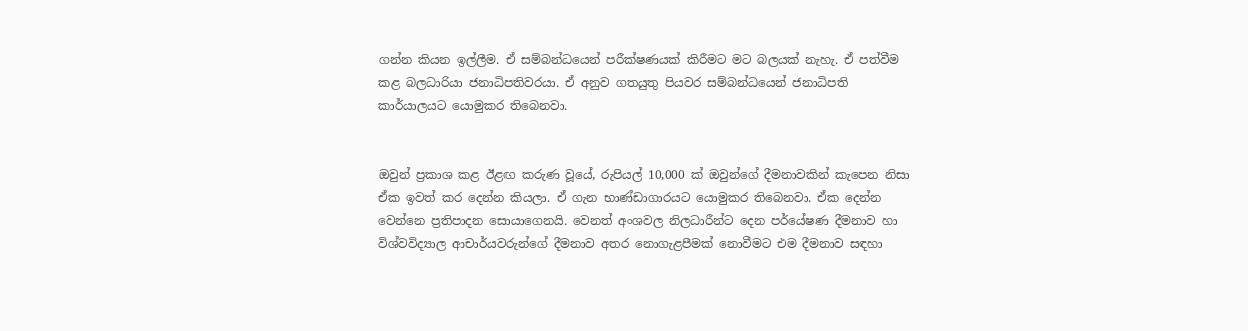ගන්න කියන ඉල්ලීම. ඒ සම්බන්ධයෙන් පරීක්ෂණයක් කිරීමට මට බලයක් නැහැ. ඒ පත්වීම කළ බලධාරියා ජනාධිපතිවරයා. ඒ අනුව ගතයුතු පියවර සම්බන්ධයෙන් ජනාධිපති කාර්යාලයට යොමුකර තිබෙනවා.


ඔවුන් ප්‍රකාශ කළ ඊළඟ කරුණ වූයේ, රුපියල් 10,000 ක් ඔවුන්ගේ දීමනාවකින් කැපෙන නිසා ඒක ඉවත් කර දෙන්න කියලා. ඒ ගැන භාණ්ඩාගාරයට යොමුකර තිබෙනවා. ඒක දෙන්න වෙන්නෙ ප්‍රතිපාදන සොයාගෙනයි. වෙනත් අංශවල නිලධාරීන්ට දෙන පර්‌යේෂණ දීමනාව හා විශ්වවිද්‍යාල ආචාර්යවරුන්ගේ දීමනාව අතර නොගැළපීමක් නොවීමට එම දීමනාව සඳහා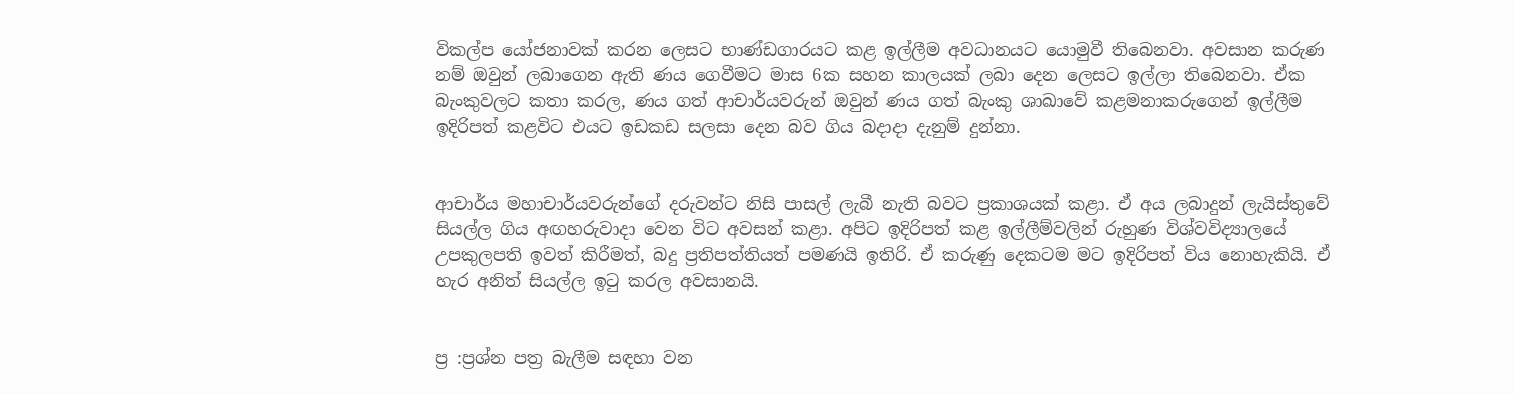විකල්ප යෝජනාවක් කරන ලෙසට භාණ්ඩගාරයට කළ ඉල්ලීම අවධානයට යොමුවී තිබෙනවා. අවසාන කරුණ නම් ඔවුන් ලබාගෙන ඇති ණය ගෙවීමට මාස 6ක සහන කාලයක් ලබා දෙන ලෙසට ඉල්ලා තිබෙනවා. ඒක බැංකුවලට කතා කරල, ණය ගත් ආචාර්යවරුන් ඔවුන් ණය ගත් බැංකු ශාඛාවේ කළමනාකරුගෙන් ඉල්ලීම ඉදිරිපත් කළවිට එයට ඉඩකඩ සලසා දෙන බව ගිය බදාදා දැනුම් දුන්නා.


ආචාර්ය මහාචාර්යවරුන්ගේ දරුවන්ට නිසි පාසල් ලැබී නැති බවට ප්‍රකාශයක් කළා. ඒ අය ලබාදුන් ලැයිස්තුවේ සියල්ල ගිය අඟහරුවාදා වෙන විට අවසන් කළා. අපිට ඉදිරිපත් කළ ඉල්ලීම්වලින් රුහුණ විශ්වවිද්‍යාලයේ උපකුලපති ඉවත් කිරීමත්, බදු ප්‍රතිපත්තියත් පමණයි ඉතිරි. ඒ කරුණු දෙකටම මට ඉදිරිපත් විය නොහැකියි. ඒ හැර අනිත් සියල්ල ඉටු කරල අවසානයි.


ප්‍ර :ප්‍රශ්න පත්‍ර බැලීම සඳහා වන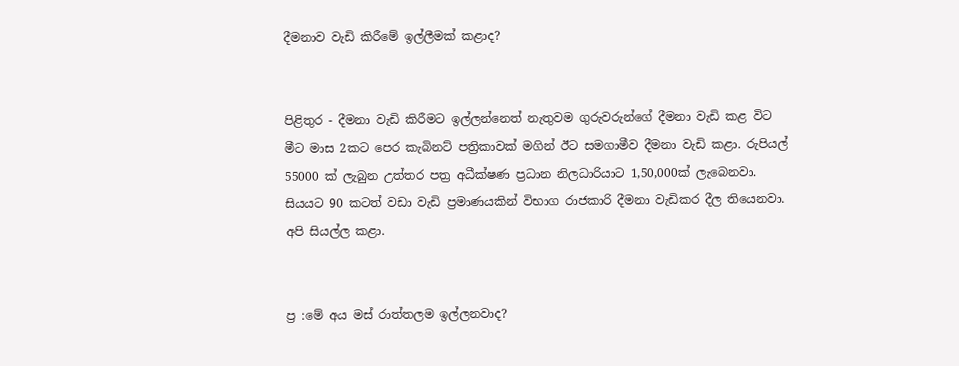දීමනාව වැඩි කිරීමේ ඉල්ලීමක් කළාද?


පිළිතුර - දීමනා වැඩි කිරීමට ඉල්ලන්නෙත් නැතුවම ගුරුවරුන්ගේ දීමනා වැඩි කළ විට මීට මාස 2කට පෙර කැබිනට් පත්‍රිකාවක් මගින් ඊට සමගාමීව දීමනා වැඩි කළා. රුපියල් 55000 ක් ලැබුන උත්තර පත්‍ර අධීක්ෂණ ප්‍රධාන නිලධාරියාට 1,50,000ක් ලැබෙනවා. සියයට 90 කටත් වඩා වැඩි ප්‍රමාණයකින් විභාග රාජකාරි දීමනා වැඩිකර දීල තියෙනවා. අපි සියල්ල කළා.


ප්‍ර :මේ අය මස් රාත්තලම ඉල්ලනවාද?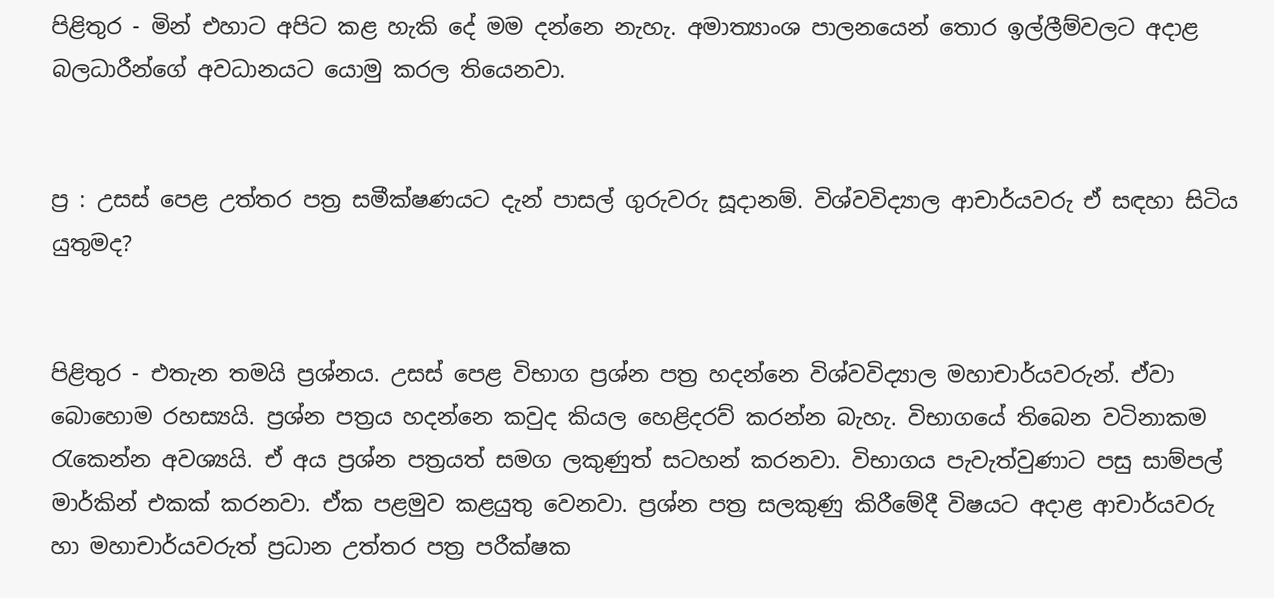පිළිතුර - මින් එහාට අපිට කළ හැකි දේ මම දන්නෙ නැහැ. අමාත්‍යාංශ පාලනයෙන් තොර ඉල්ලීම්වලට අදාළ බලධාරීන්ගේ අවධානයට යොමු කරල තියෙනවා.


ප්‍ර : උසස් පෙළ උත්තර පත්‍ර සමීක්ෂණයට දැන් පාසල් ගුරුවරු සූදානම්. විශ්වවිද්‍යාල ආචාර්යවරු ඒ සඳහා සිටිය යුතුමද?


පිළිතුර - එතැන තමයි ප්‍රශ්නය. උසස් පෙළ විභාග ප්‍රශ්න පත්‍ර හදන්නෙ විශ්වවිද්‍යාල මහාචාර්යවරුන්. ඒවා බොහොම රහස්‍යයි. ප්‍රශ්න පත්‍රය හදන්නෙ කවුද කියල හෙළිදරව් කරන්න බැහැ. විභාගයේ තිබෙන වටිනාකම රැකෙන්න අවශ්‍යයි. ඒ අය ප්‍රශ්න පත්‍රයත් සමග ලකුණුත් සටහන් කරනවා. විභාගය පැවැත්වුණාට පසු සාම්පල් මාර්කින් එකක් කරනවා. ඒක පළමුව කළයුතු වෙනවා. ප්‍රශ්න පත්‍ර සලකුණු කිරීමේදී විෂයට අදාළ ආචාර්යවරු හා මහාචාර්යවරුත් ප්‍රධාන උත්තර පත්‍ර පරීක්ෂක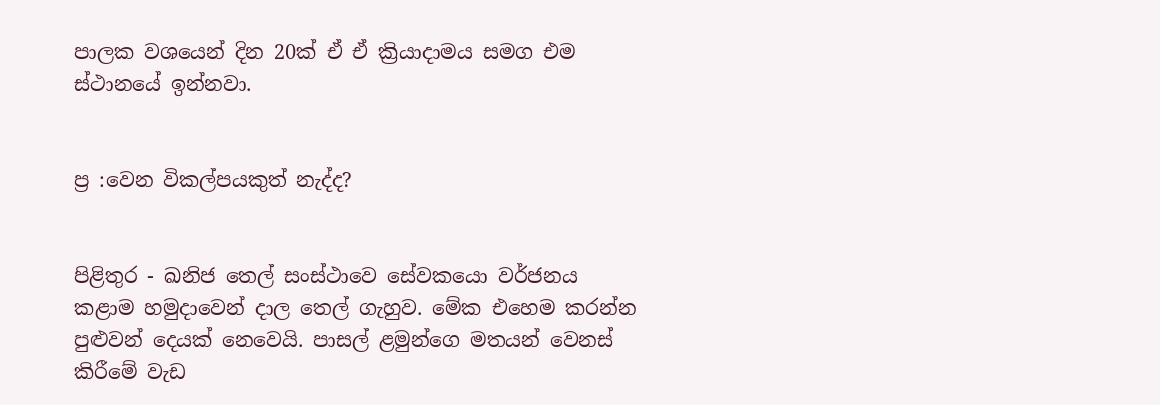පාලක වශයෙන් දින 20ක් ඒ ඒ ක්‍රියාදාමය සමග එම ස්ථානයේ ඉන්නවා.


ප්‍ර :වෙන විකල්පයකුත් නැද්ද?


පිළිතුර - ඛනිජ තෙල් සංස්ථාවෙ සේවකයො වර්ජනය කළාම හමුදාවෙන් දාල තෙල් ගැහුව. මේක එහෙම කරන්න පුළුවන් දෙයක් නෙවෙයි. පාසල් ළමුන්ගෙ මතයන් වෙනස් කිරීමේ වැඩ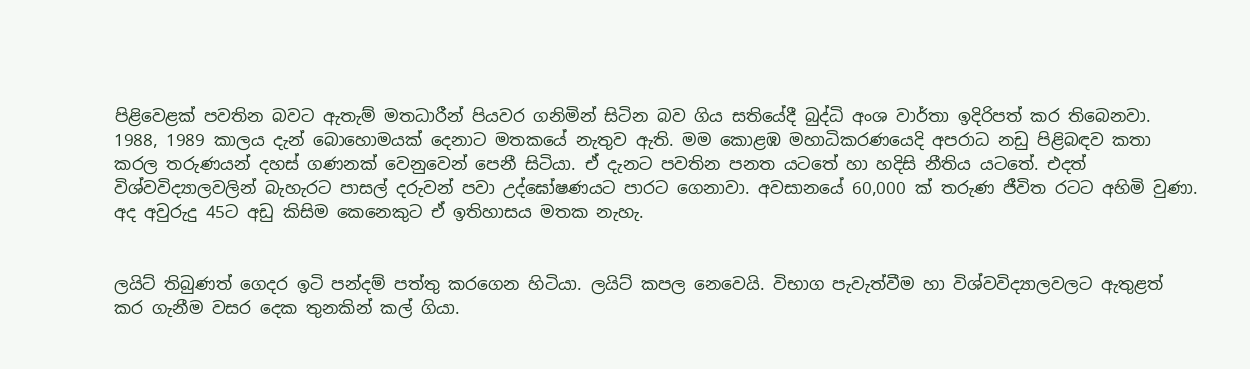පිළිවෙළක් පවතින බවට ඇතැම් මතධාරීන් පියවර ගනිමින් සිටින බව ගිය සතියේදී බුද්ධි අංශ වාර්තා ඉදිරිපත් කර තිබෙනවා. 1988, 1989 කාලය දැන් බොහොමයක් දෙනාට මතකයේ නැතුව ඇති. මම කොළඹ මහාධිකරණයෙදි අපරාධ නඩු පිළිබඳව කතා කරල තරුණයන් දහස් ගණනක් වෙනුවෙන් පෙනී සිටියා. ඒ දැනට පවතින පනත යටතේ හා හදිසි නීතිය යටතේ. එදත් විශ්වවිද්‍යාලවලින් බැහැරට පාසල් දරුවන් පවා උද්ඝෝෂණයට පාරට ගෙනාවා. අවසානයේ 60,000 ක් තරුණ ජීවිත රටට අහිමි වුණා. අද අවුරුදු 45ට අඩු කිසිම කෙනෙකුට ඒ ඉතිහාසය මතක නැහැ.


ලයිට් තිබුණත් ගෙදර ඉටි පන්දම් පත්තු කරගෙන හිටියා. ලයිට් කපල නෙවෙයි. විභාග පැවැත්වීම හා විශ්වවිද්‍යාලවලට ඇතුළත් කර ගැනීම වසර දෙක තුනකින් කල් ගියා.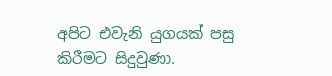අපිට එවැනි යුගයක් පසු කිරීමට සිදුවුණා.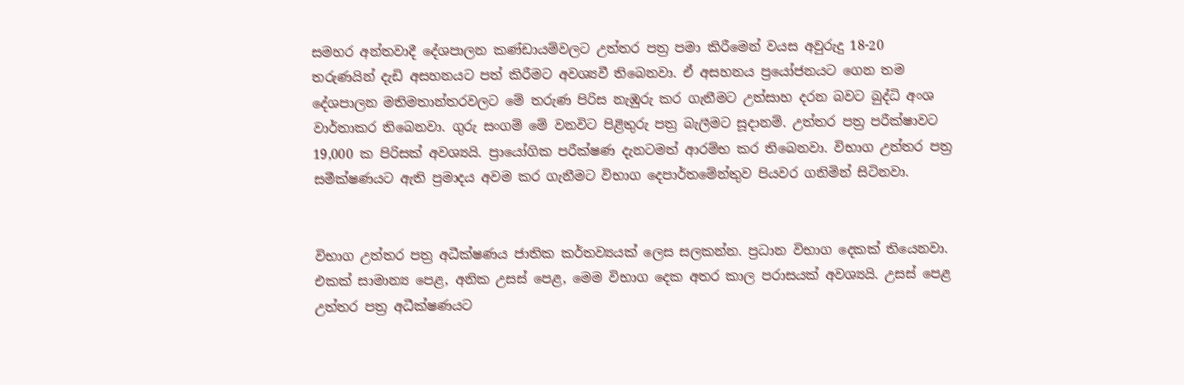සමහර අන්තවාදී දේශපාලන කණ්ඩායම්වලට උත්තර පත්‍ර පමා කිරීමෙන් වයස අවුරුදු 18-20 තරුණයින් දැඩි අසහනයට පත් කිරීමට අවශ්‍යවී තිබෙනවා. ඒ අසහනය ප්‍රයෝජනයට ගෙන තම දේශපාලන මතිමතාන්තරවලට මේ තරුණ පිරිස නැඹුරු කර ගැනීමට උත්සාහ දරන බවට බුද්ධි අංශ වාර්තාකර තිබෙනවා. ගුරු සංගම් මේ වනවිට පිළිතුරු පත්‍ර බැලීමට සූදානම්. උත්තර පත්‍ර පරීක්ෂාවට 19,000 ක පිරිසක් අවශ්‍යයි. ප්‍රායෝගික පරීක්ෂණ දැනටමත් ආරම්භ කර තිබෙනවා. විභාග උත්තර පත්‍ර සමීක්ෂණයට ඇති ප්‍රමාදය අවම කර ගැනීමට විභාග දෙපාර්තමේන්තුව පියවර ගනිමින් සිටිනවා.


විභාග උත්තර පත්‍ර අධීක්ෂණය ජාතික කර්තව්‍යයක් ලෙස සලකන්න. ප්‍රධාන විභාග දෙකක් තියෙනවා. එකක් සාමාන්‍ය පෙළ, අනික උසස් පෙළ, මෙම විභාග දෙක අතර කාල පරාසයක් අවශ්‍යයි. උසස් පෙළ උත්තර පත්‍ර අධීක්ෂණයට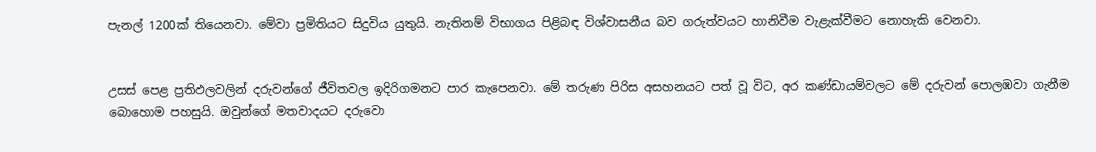පැනල් 1200ක් තියෙනවා. මේවා ප්‍රමිතියට සිදුවිය යුතුයි. නැතිනම් විභාගය පිළිබඳ විශ්වාසනීය බව ගරුත්වයට හානිවීම වැළැක්වීමට නොහැකි වෙනවා.


උසස් පෙළ ප්‍රතිඵලවලින් දරුවන්ගේ ජීවිතවල ඉදිරිගමනට පාර කැපෙනවා. මේ තරුණ පිරිස අසහනයට පත් වූ විට, අර කණ්ඩායම්වලට මේ දරුවන් පොලඹවා ගැනීම බොහොම පහසුයි. ඔවුන්ගේ මතවාදයට දරුවො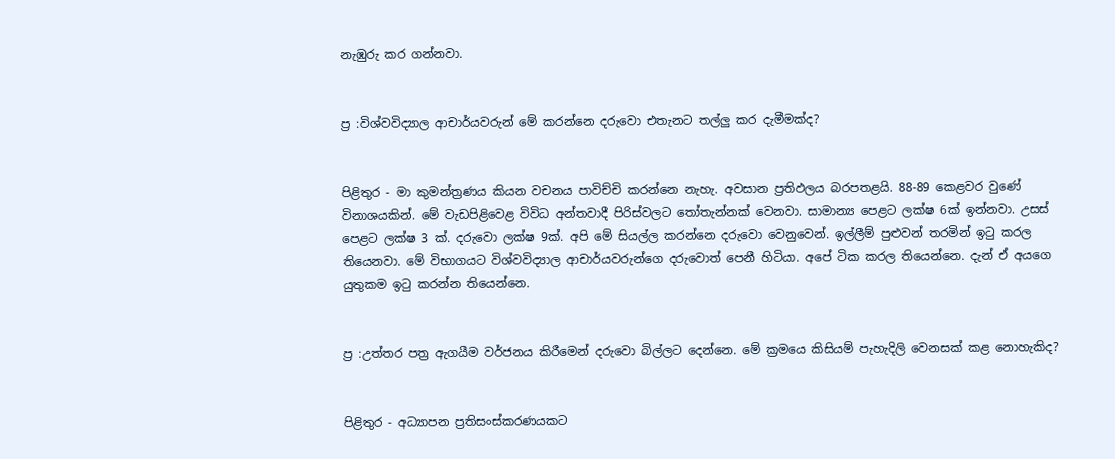නැඹුරු කර ගන්නවා.


ප්‍ර :විශ්වවිද්‍යාල ආචාර්යවරුන් මේ කරන්නෙ දරුවො එතැනට තල්ලු කර දැමීමක්ද?


පිළිතුර - මා කුමන්ත්‍රණය කියන වචනය පාවිච්චි කරන්නෙ නැහැ. අවසාන ප්‍රතිඵලය බරපතළයි. 88-89 කෙළවර වුණේ විනාශයකින්. මේ වැඩපිළිවෙළ විවිධ අන්තවාදී පිරිස්වලට තෝතැන්නක් වෙනවා. සාමාන්‍ය පෙළට ලක්ෂ 6ක් ඉන්නවා. උසස් පෙළට ලක්ෂ 3 ක්. දරුවො ලක්ෂ 9ක්. අපි මේ සියල්ල කරන්නෙ දරුවො වෙනුවෙන්. ඉල්ලීම් පුළුවන් තරමින් ඉටු කරල තියෙනවා. මේ විභාගයට විශ්වවිද්‍යාල ආචාර්යවරුන්ගෙ දරුවොත් පෙනී හිටියා. අපේ ටික කරල තියෙන්නෙ. දැන් ඒ අයගෙ යුතුකම ඉටු කරන්න තියෙන්නෙ.


ප්‍ර :උත්තර පත්‍ර ඇගයීම වර්ජනය කිරීමෙන් දරුවො බිල්ලට දෙන්නෙ. මේ ක්‍රමයෙ කිසියම් පැහැදිලි වෙනසක් කළ නොහැකිද?


පිළිතුර - අධ්‍යාපන ප්‍රතිසංස්කරණයකට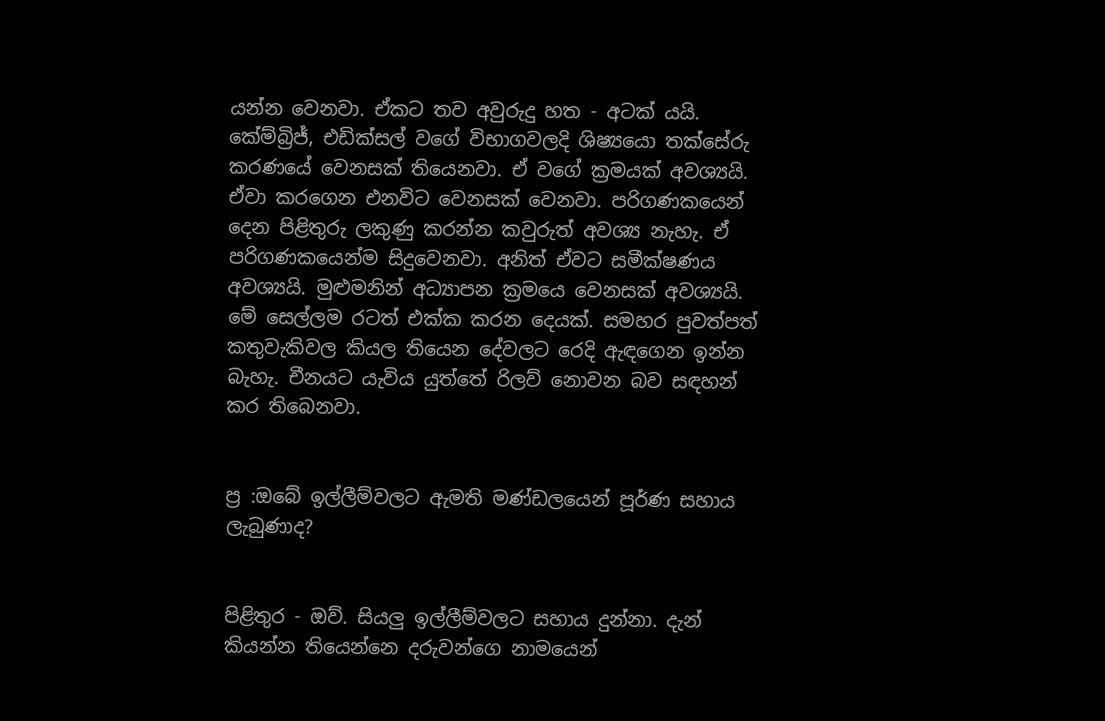යන්න වෙනවා. ඒකට තව අවුරුදු හත - අටක් යයි. කේම්බ්‍රිජ්, එඩික්සල් වගේ විභාගවලදි ශිෂ්‍යයො තක්සේරු කරණයේ වෙනසක් තියෙනවා. ඒ වගේ ක්‍රමයක් අවශ්‍යයි. ඒවා කරගෙන එනවිට වෙනසක් වෙනවා. පරිගණකයෙන් දෙන පිළිතුරු ලකුණු කරන්න කවුරුත් අවශ්‍ය නැහැ. ඒ පරිගණකයෙන්ම සිදුවෙනවා. අනිත් ඒවට සමීක්ෂණය අවශ්‍යයි. මුළුමනින් අධ්‍යාපන ක්‍රමයෙ වෙනසක් අවශ්‍යයි. මේ සෙල්ලම රටත් එක්ක කරන දෙයක්. සමහර පුවත්පත් කතුවැකිවල කියල තියෙන දේවලට රෙදි ඇඳගෙන ඉන්න බැහැ. චීනයට යැවිය යුත්තේ රිලව් නොවන බව සඳහන් කර තිබෙනවා.


ප්‍ර :ඔබේ ඉල්ලීම්වලට ඇමති මණ්ඩලයෙන් පූර්ණ සහාය ලැබුණාද?


පිළිතුර - ඔව්. සියලු ඉල්ලීම්වලට සහාය දුන්නා. දැන් කියන්න තියෙන්නෙ දරුවන්ගෙ නාමයෙන්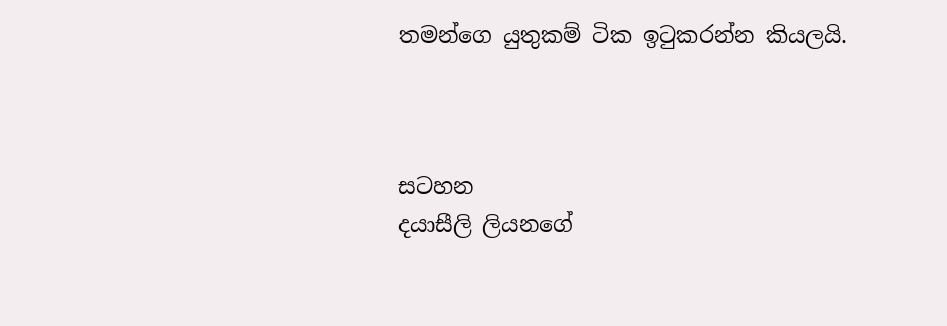තමන්ගෙ යුතුකම් ටික ඉටුකරන්න කියලයි.



සටහන
දයාසීලි ලියනගේ